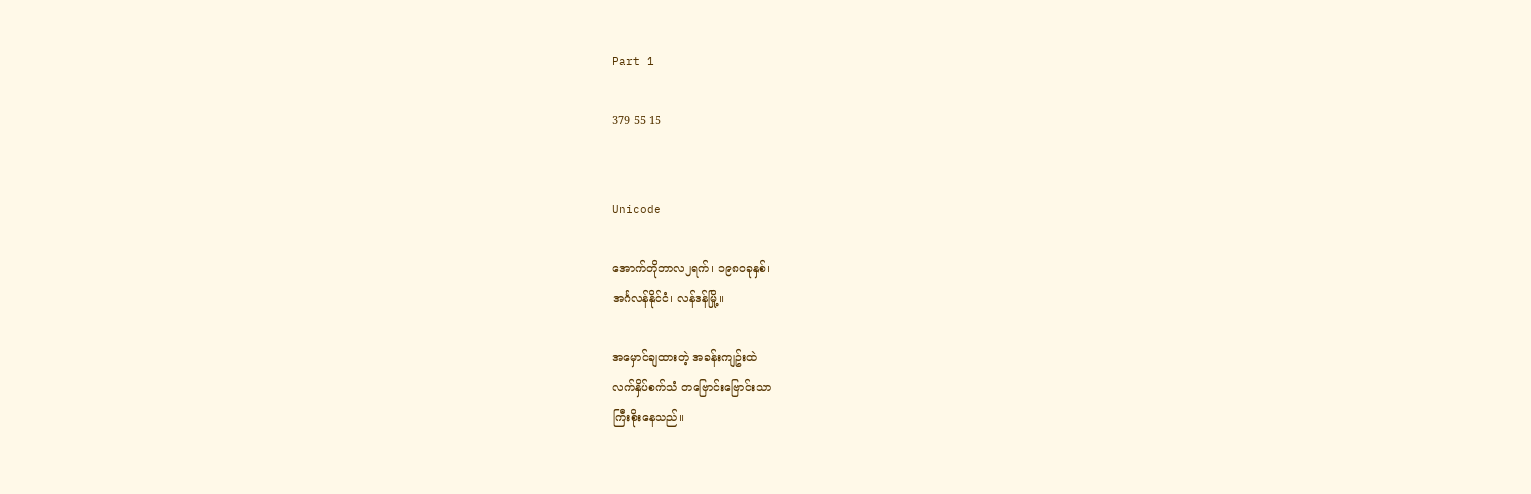Part 1

379 55 15


Unicode

အောက်တိုဘာလ၂ရက်၊ ၁၉၈၀ခုနှစ်၊
အင်္ဂလန်နိုင်ငံ၊ လန်ဒန်မြို့။

အမှောင်ချထားတဲ့ အခန်းကျဥ်းထဲ
လက်နှိပ်စက်သံ တဗြောင်းဗြောင်းသာ
ကြီးစိုးနေသည်။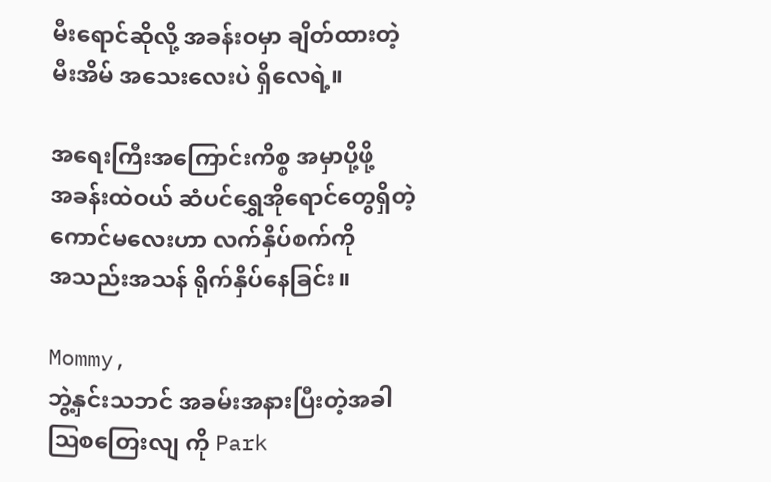မီးရောင်ဆိုလို့ အခန်းဝမှာ ချိတ်ထားတဲ့
မီးအိမ် အသေးလေးပဲ ရှိလေရဲ့။

အရေးကြီးအကြောင်းကိစ္စ အမှာပို့ဖို့
အခန်းထဲဝယ် ဆံပင်ရွှေအိုရောင်တွေရှိတဲ့
ကောင်မလေးဟာ လက်နှိပ်စက်ကို
အသည်းအသန် ရိုက်နှိပ်နေခြင်း။

Mommy,
ဘွဲ့နှင်းသဘင် အခမ်းအနားပြီးတဲ့အခါ
ဩစတြေးလျ ကို Park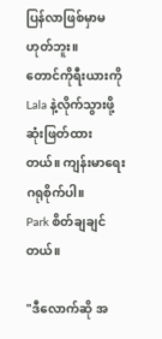ပြန်လာဖြစ်မှာမဟုတ်ဘူး။
တောင်ကိုရီးယားကို Lala နဲ့လိုက်သွားဖို့
ဆုံးဖြတ်ထားတယ်။ ကျန်းမာရေးဂရုစိုက်ပါ။
Park စိတ်ချချင်တယ်။

"ဒီလောက်ဆို အ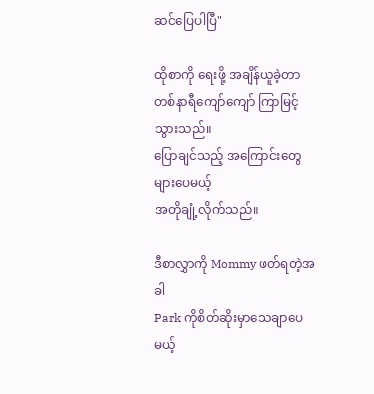ဆင်ပြေပါပြီ"

ထိုစာကို ရေးဖို့ အချိန်ယူခဲ့တာ
တစ်နာရီကျော်ကျော် ကြာမြင့်သွားသည်။
ပြောချင်သည့် အကြောင်းတွေ များပေမယ့်
အတိုချုံ့လိုက်သည်။

ဒီစာလွှာကို Mommy ဖတ်ရတဲ့အခါ
Park ကိုစိတ်ဆိုးမှာသေချာပေမယ့်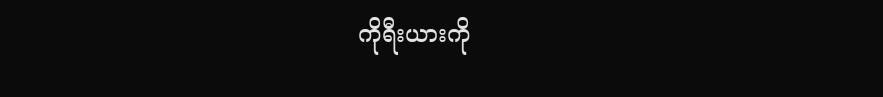ကိုရီးယားကို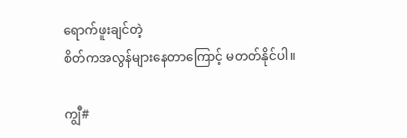ရောက်ဖူးချင်တဲ့
စိတ်ကအလွန်များနေတာကြောင့် မတတ်နိုင်ပါ။

ကျွီ#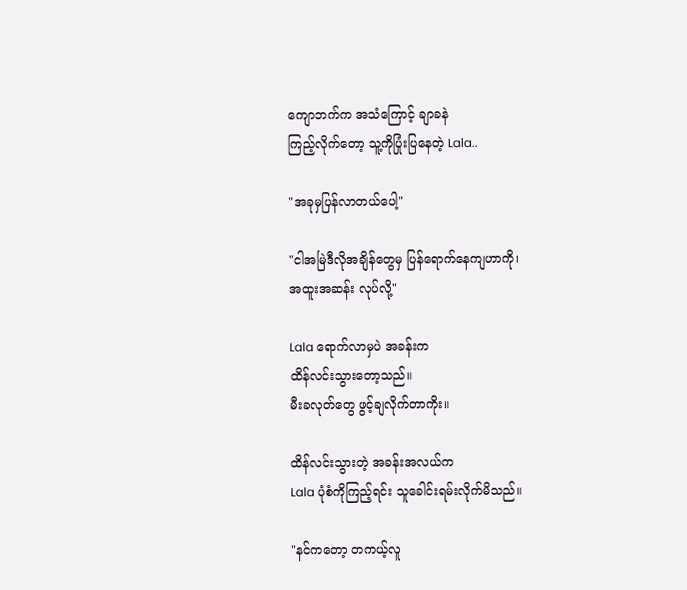ကျောဘက်က အသံကြောင့် ချာခနဲ
ကြည့်လိုက်တော့ သူ့ကိုပြုံးပြနေတဲ့ Lala..

"အခုမှပြန်လာတယ်ပေါ့"

"ငါအမြဲဒီလိုအချိန်တွေမှ ပြန်ရောက်နေကျဟာကို၊
အထူးအဆန်း လုပ်လို့"

Lala ရောက်လာမှပဲ အခန်းက
ထိန်လင်းသွားတော့သည်။
မီးခလုတ်တွေ ဖွင့်ချလိုက်တာကိုး။

ထိန်လင်းသွားတဲ့ အခန်းအလယ်က
Lala ပုံစံကိုကြည့်ရင်း သူခေါင်းရမ်းလိုက်မိသည်။

"နင်ကတော့ တကယ့်လူ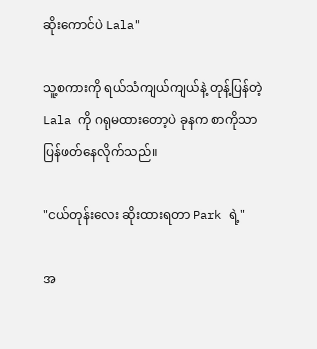ဆိုးကောင်ပဲ Lala"

သူ့စကားကို ရယ်သံကျယ်ကျယ်နဲ့ တုန့်ပြန်တဲ့ Lala ကို ဂရုမထားတော့ပဲ ခုနက စာကိုသာ ပြန်ဖတ်နေလိုက်သည်။

"ငယ်တုန်းလေး ဆိုးထားရတာ Park ရဲ့"

အ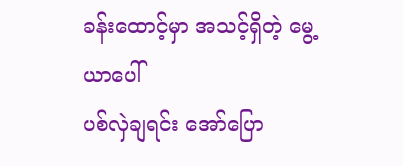ခန်းထောင့်မှာ အသင့်ရှိတဲ့ မွေ့ယာပေါ်
ပစ်လှဲချရင်း အော်ပြော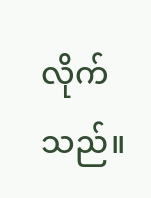လိုက်သည်။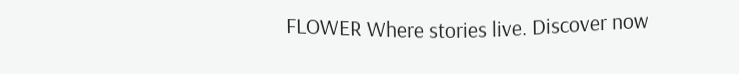FLOWER Where stories live. Discover now